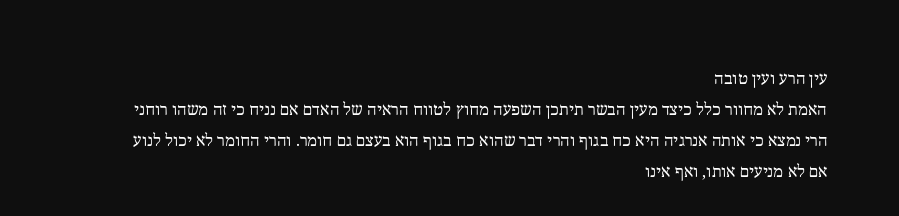עין הרע ועין טובה
האמת לא מחוור כלל כיצד מעין הבשר תיתכן השפעה מחוץ לטווח הראיה של האדם אם נניח כי זה משהו רוחני הרי נמצא כי אותה אנרגיה היא כח בגוף והרי דבר שהוא כח בגוף הוא בעצם גם חומר. והרי החומר לא יכול לנוע אם לא מניעים אותו, ואף אינו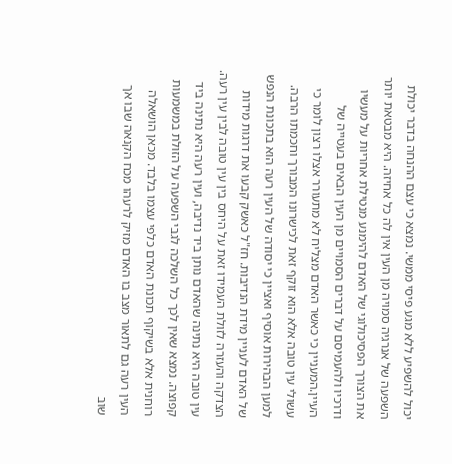יכול להשפיע ללא מגע פיסי ממשי. נמצא כי עצם ההנחה בדבר יכולת השפעה של אנרגיה סמויה מן העין אין לה כל אחיזה. היא מבטאת יותר את הצורך הפסיכולוגי של האדם להימנע מנטילת אחריות על מעשיו ודרכיו ולהעמיסם על דברים הסמויים מן העין הבאים בעטייה של העיין.המעניין כי כאשר האדם מצליח לא מתעורר אצלו רצון לומר כי עשולי עין טובה אלא הוא זוקף זאת לכישרונו המבורך וחכמתו הרבה. למען הבהירות אוסיף ואציין כי יסודה של העין רעה הוא בתכונת הנפש של האדם לעניין מידת הנדיבות. חז"ל כאשק קבעו את דרגות מידות הצדקה והעזרה לזולת העמידו זאת על היחס בין עין טובה לבין עין רעה. עין טובה היא נתינה שהאדם נותן ביד נדיבה, ועין רעה היא נתינה ביד קפוצה. נמצא שאין לכך כל השלכה לגבי השפעה על הזולת במשמעות רוחנית אלא בשיקוף תכונת האדם כלפי עצמו בלבד. מכאן הושאלה העין רעה גם לתאור מצב בו האדם מזיק לרעהו מכח הקנאה שבו אך שוב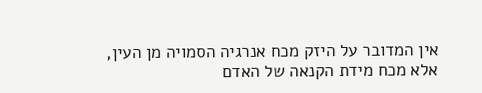אין המדובר על היזק מכח אנרגיה הסמויה מן העין, אלא מכח מידת הקנאה של האדם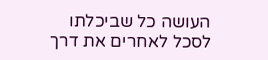העושה כל שביכלתו לסכל לאחרים את דרך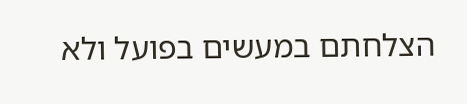הצלחתם במעשים בפועל ולא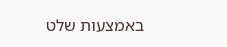באמצעות שלט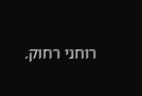רוחני רחוק.